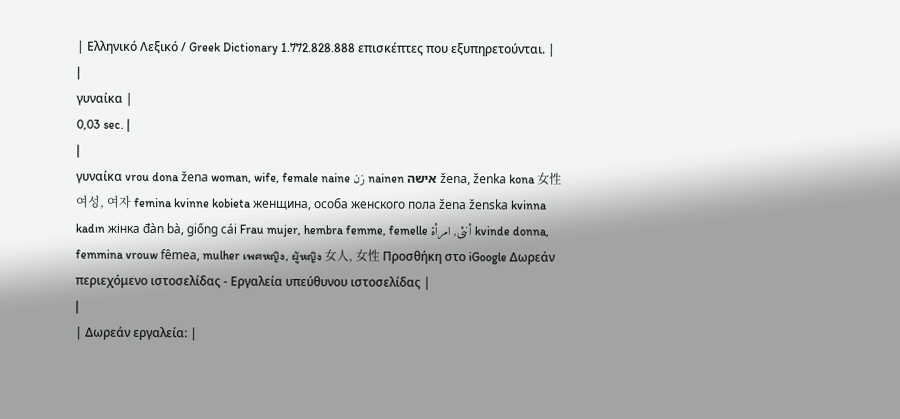| Ελληνικό Λεξικό / Greek Dictionary 1.772.828.888 επισκέπτες που εξυπηρετούνται. |
|
γυναίκα |
0,03 sec. |
|
γυναίκα vrou dona žena woman, wife, female naine زن nainen אישה žena, ženka kona 女性 여성, 여자 femina kvinne kobieta женщина, особа женского пола žena ženska kvinna kadın жінка đàn bà, giống cái Frau mujer, hembra femme, femelle أنثى, امرأة kvinde donna, femmina vrouw fêmea, mulher เพศหญิง, ผู้หญิง 女人, 女性 Προσθήκη στο iGoogle Δωρεάν περιεχόμενο ιστοσελίδας - Εργαλεία υπεύθυνου ιστοσελίδας |
|
| Δωρεάν εργαλεία: |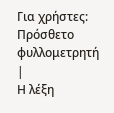Για χρήστες:
Πρόσθετο φυλλομετρητή |
Η λέξη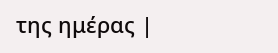της ημέρας |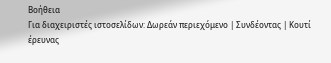Βοήθεια
Για διαχειριστές ιστοσελίδων: Δωρεάν περιεχόμενο | Συνδέοντας | Κουτί έρευνας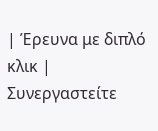| Έρευνα με διπλό κλικ | Συνεργαστείτε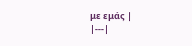με εμάς |
|---|